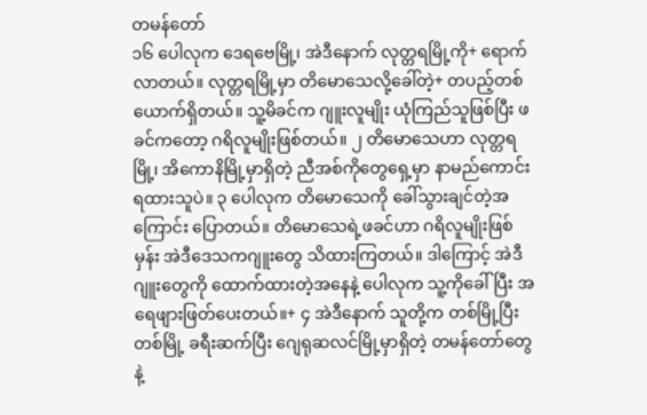တမန်တော်
၁၆ ပေါလုက ဒေရဗေမြို့၊ အဲဒီနောက် လုတ္တရမြို့ကို+ ရောက်လာတယ်။ လုတ္တရမြို့မှာ တိမောသေလို့ခေါ်တဲ့+ တပည့်တစ်ယောက်ရှိတယ်။ သူ့မိခင်က ဂျူးလူမျိုး ယုံကြည်သူဖြစ်ပြီး ဖခင်ကတော့ ဂရိလူမျိုးဖြစ်တယ်။ ၂ တိမောသေဟာ လုတ္တရမြို့၊ အိကောနိမြို့မှာရှိတဲ့ ညီအစ်ကိုတွေရှေ့မှာ နာမည်ကောင်းရထားသူပဲ။ ၃ ပေါလုက တိမောသေကို ခေါ်သွားချင်တဲ့အကြောင်း ပြောတယ်။ တိမောသေရဲ့ဖခင်ဟာ ဂရိလူမျိုးဖြစ်မှန်း အဲဒီဒေသကဂျူးတွေ သိထားကြတယ်။ ဒါကြောင့် အဲဒီဂျူးတွေကို ထောက်ထားတဲ့အနေနဲ့ ပေါလုက သူ့ကိုခေါ်ပြီး အရေဖျားဖြတ်ပေးတယ်။+ ၄ အဲဒီနောက် သူတို့က တစ်မြို့ပြီးတစ်မြို့ ခရီးဆက်ပြီး ဂျေရုဆလင်မြို့မှာရှိတဲ့ တမန်တော်တွေနဲ့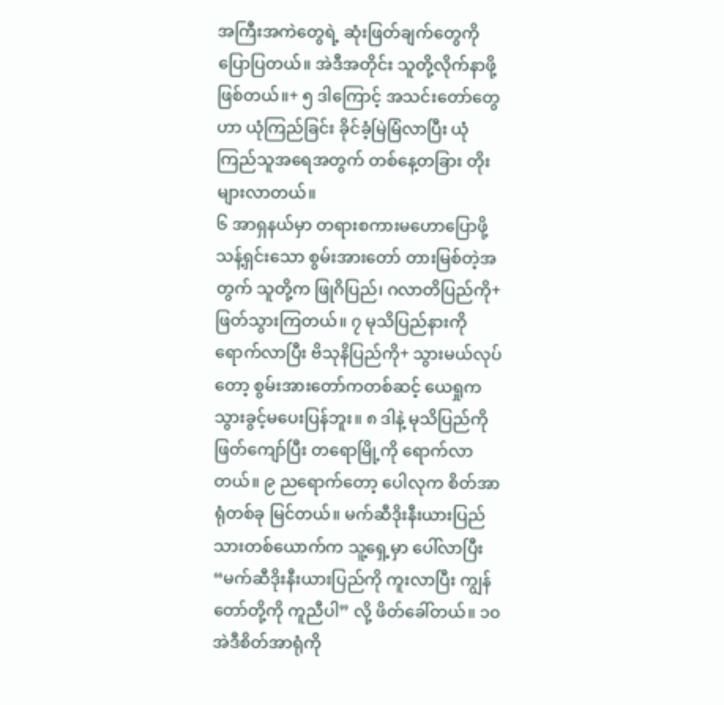အကြီးအကဲတွေရဲ့ ဆုံးဖြတ်ချက်တွေကို ပြောပြတယ်။ အဲဒီအတိုင်း သူတို့လိုက်နာဖို့ဖြစ်တယ်။+ ၅ ဒါကြောင့် အသင်းတော်တွေဟာ ယုံကြည်ခြင်း ခိုင်ခံ့မြဲမြံလာပြီး ယုံကြည်သူအရေအတွက် တစ်နေ့တခြား တိုးများလာတယ်။
၆ အာရှနယ်မှာ တရားစကားမဟောပြောဖို့ သန့်ရှင်းသော စွမ်းအားတော် တားမြစ်တဲ့အတွက် သူတို့က ဖြုဂိပြည်၊ ဂလာတိပြည်ကို+ ဖြတ်သွားကြတယ်။ ၇ မုသိပြည်နားကို ရောက်လာပြီး ဗိသုနိပြည်ကို+ သွားမယ်လုပ်တော့ စွမ်းအားတော်ကတစ်ဆင့် ယေရှုက သွားခွင့်မပေးပြန်ဘူး။ ၈ ဒါနဲ့ မုသိပြည်ကို ဖြတ်ကျော်ပြီး တရောမြို့ကို ရောက်လာတယ်။ ၉ ညရောက်တော့ ပေါလုက စိတ်အာရုံတစ်ခု မြင်တယ်။ မက်ဆီဒိုးနီးယားပြည်သားတစ်ယောက်က သူ့ရှေ့မှာ ပေါ်လာပြီး “မက်ဆီဒိုးနီးယားပြည်ကို ကူးလာပြီး ကျွန်တော်တို့ကို ကူညီပါ” လို့ ဖိတ်ခေါ်တယ်။ ၁၀ အဲဒီစိတ်အာရုံကို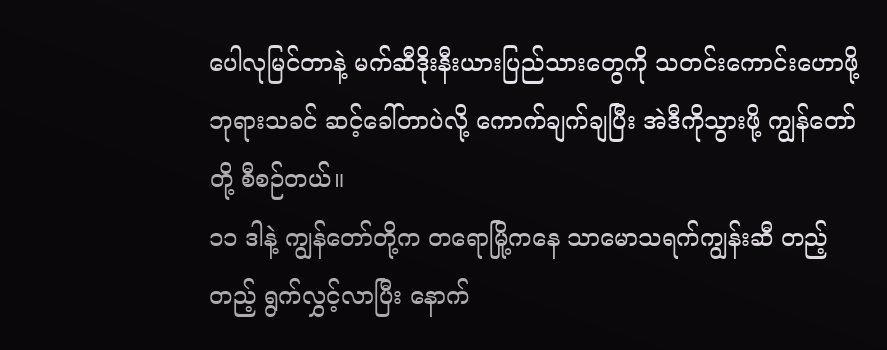ပေါလုမြင်တာနဲ့ မက်ဆီဒိုးနီးယားပြည်သားတွေကို သတင်းကောင်းဟောဖို့ ဘုရားသခင် ဆင့်ခေါ်တာပဲလို့ ကောက်ချက်ချပြီး အဲဒီကိုသွားဖို့ ကျွန်တော်တို့ စီစဉ်တယ်။
၁၁ ဒါနဲ့ ကျွန်တော်တို့က တရောမြို့ကနေ သာမောသရက်ကျွန်းဆီ တည့်တည့် ရွက်လွှင့်လာပြီး နောက်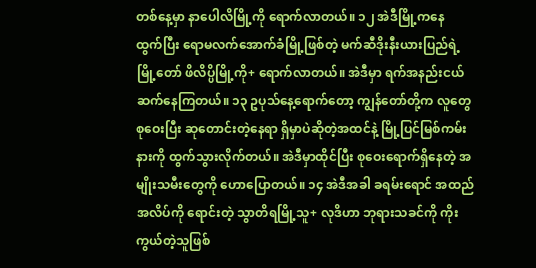တစ်နေ့မှာ နာပေါလိမြို့ကို ရောက်လာတယ်။ ၁၂ အဲဒီမြို့ကနေ ထွက်ပြီး ရောမလက်အောက်ခံမြို့ဖြစ်တဲ့ မက်ဆီဒိုးနီးယားပြည်ရဲ့ မြို့တော် ဖိလိပ္ပိမြို့ကို+ ရောက်လာတယ်။ အဲဒီမှာ ရက်အနည်းငယ် ဆက်နေကြတယ်။ ၁၃ ဥပုသ်နေ့ရောက်တော့ ကျွန်တော်တို့က လူတွေစုဝေးပြီး ဆုတောင်းတဲ့နေရာ ရှိမှာပဲဆိုတဲ့အထင်နဲ့ မြို့ပြင်မြစ်ကမ်းနားကို ထွက်သွားလိုက်တယ်။ အဲဒီမှာထိုင်ပြီး စုဝေးရောက်ရှိနေတဲ့ အမျိုးသမီးတွေကို ဟောပြောတယ်။ ၁၄ အဲဒီအခါ ခရမ်းရောင် အထည်အလိပ်ကို ရောင်းတဲ့ သွာတိရမြို့သူ+ လုဒိဟာ ဘုရားသခင်ကို ကိုးကွယ်တဲ့သူဖြစ်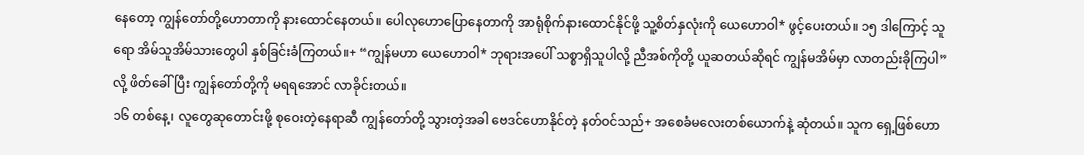နေတော့ ကျွန်တော်တို့ဟောတာကို နားထောင်နေတယ်။ ပေါလုဟောပြောနေတာကို အာရုံစိုက်နားထောင်နိုင်ဖို့ သူ့စိတ်နှလုံးကို ယေဟောဝါ* ဖွင့်ပေးတယ်။ ၁၅ ဒါကြောင့် သူရော အိမ်သူအိမ်သားတွေပါ နှစ်ခြင်းခံကြတယ်။+ “ကျွန်မဟာ ယေဟောဝါ* ဘုရားအပေါ် သစ္စာရှိသူပါလို့ ညီအစ်ကိုတို့ ယူဆတယ်ဆိုရင် ကျွန်မအိမ်မှာ လာတည်းခိုကြပါ” လို့ ဖိတ်ခေါ်ပြီး ကျွန်တော်တို့ကို မရရအောင် လာခိုင်းတယ်။
၁၆ တစ်နေ့၊ လူတွေဆုတောင်းဖို့ စုဝေးတဲ့နေရာဆီ ကျွန်တော်တို့ သွားတဲ့အခါ ဗေဒင်ဟောနိုင်တဲ့ နတ်ဝင်သည်+ အစေခံမလေးတစ်ယောက်နဲ့ ဆုံတယ်။ သူက ရှေ့ဖြစ်ဟော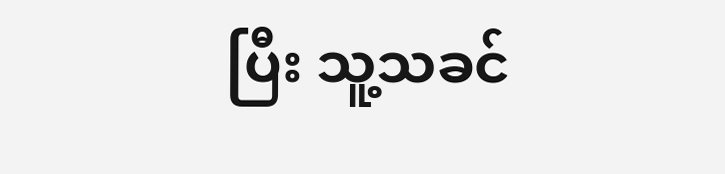ပြီး သူ့သခင်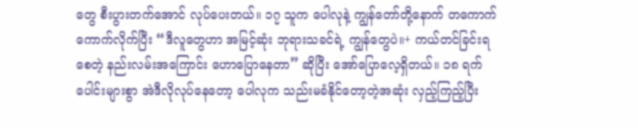တွေ စီးပွားတက်အောင် လုပ်ပေးတယ်။ ၁၇ သူက ပေါလုနဲ့ ကျွန်တော်တို့နောက် တကောက်ကောက်လိုက်ပြီး “ဒီလူတွေဟာ အမြင့်ဆုံး ဘုရားသခင်ရဲ့ ကျွန်တွေပဲ။+ ကယ်တင်ခြင်းရစေတဲ့ နည်းလမ်းအကြောင်း ဟောပြောနေတာ” ဆိုပြီး အော်ပြောလေ့ရှိတယ်။ ၁၈ ရက်ပေါင်းများစွာ အဲဒီလိုလုပ်နေတော့ ပေါလုက သည်းမခံနိုင်တော့တဲ့အဆုံး လှည့်ကြည့်ပြီး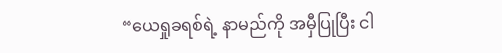“ယေရှုခရစ်ရဲ့ နာမည်ကို အမှီပြုပြီး ငါ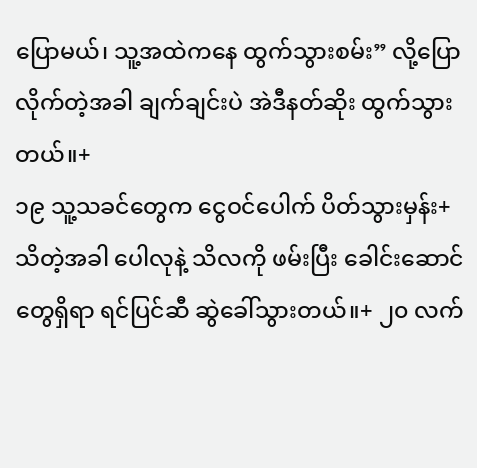ပြောမယ်၊ သူ့အထဲကနေ ထွက်သွားစမ်း” လို့ပြောလိုက်တဲ့အခါ ချက်ချင်းပဲ အဲဒီနတ်ဆိုး ထွက်သွားတယ်။+
၁၉ သူ့သခင်တွေက ငွေဝင်ပေါက် ပိတ်သွားမှန်း+ သိတဲ့အခါ ပေါလုနဲ့ သိလကို ဖမ်းပြီး ခေါင်းဆောင်တွေရှိရာ ရင်ပြင်ဆီ ဆွဲခေါ်သွားတယ်။+ ၂၀ လက်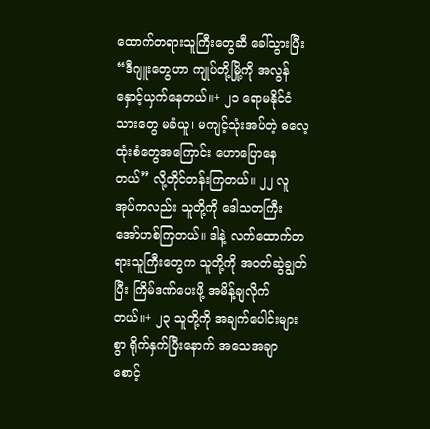ထောက်တရားသူကြီးတွေဆီ ခေါ်သွားပြီး “ဒီဂျူးတွေဟာ ကျုပ်တို့မြို့ကို အလွန်နှောင့်ယှက်နေတယ်။+ ၂၁ ရောမနိုင်ငံသားတွေ မခံယူ၊ မကျင့်သုံးအပ်တဲ့ ဓလေ့ထုံးစံတွေအကြောင်း ဟောပြောနေတယ်” လို့တိုင်တန်းကြတယ်။ ၂၂ လူအုပ်ကလည်း သူတို့ကို ဒေါသတကြီး အော်ဟစ်ကြတယ်။ ဒါနဲ့ လက်ထောက်တရားသူကြီးတွေက သူတို့ကို အဝတ်ဆွဲချွတ်ပြီး ကြိမ်ဒဏ်ပေးဖို့ အမိန့်ချလိုက်တယ်။+ ၂၃ သူတို့ကို အချက်ပေါင်းများစွာ ရိုက်နှက်ပြီးနောက် အသေအချာ စောင့်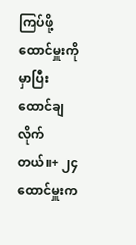ကြပ်ဖို့ ထောင်မှူးကို မှာပြီး ထောင်ချလိုက်တယ်။+ ၂၄ ထောင်မှူးက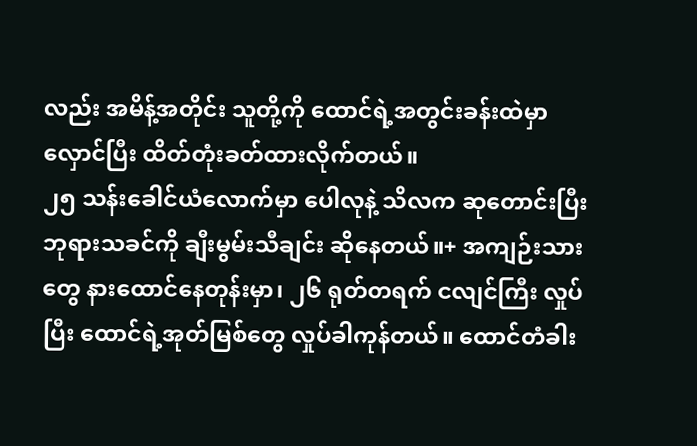လည်း အမိန့်အတိုင်း သူတို့ကို ထောင်ရဲ့အတွင်းခန်းထဲမှာ လှောင်ပြီး ထိတ်တုံးခတ်ထားလိုက်တယ်။
၂၅ သန်းခေါင်ယံလောက်မှာ ပေါလုနဲ့ သိလက ဆုတောင်းပြီး ဘုရားသခင်ကို ချီးမွမ်းသီချင်း ဆိုနေတယ်။+ အကျဉ်းသားတွေ နားထောင်နေတုန်းမှာ၊ ၂၆ ရုတ်တရက် ငလျင်ကြီး လှုပ်ပြီး ထောင်ရဲ့အုတ်မြစ်တွေ လှုပ်ခါကုန်တယ်။ ထောင်တံခါး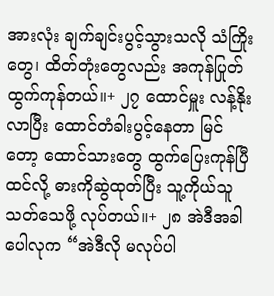အားလုံး ချက်ချင်းပွင့်သွားသလို သံကြိုးတွေ၊ ထိတ်တုံးတွေလည်း အကုန်ပြုတ်ထွက်ကုန်တယ်။+ ၂၇ ထောင်မှူး လန့်နိုးလာပြီး ထောင်တံခါးပွင့်နေတာ မြင်တော့ ထောင်သားတွေ ထွက်ပြေးကုန်ပြီထင်လို့ ဓားကိုဆွဲထုတ်ပြီး သူ့ကိုယ်သူသတ်သေဖို့ လုပ်တယ်။+ ၂၈ အဲဒီအခါ ပေါလုက “အဲဒီလို မလုပ်ပါ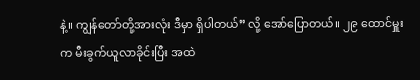နဲ့။ ကျွန်တော်တို့အားလုံး ဒီမှာ ရှိပါတယ်” လို့ အော်ပြောတယ်။ ၂၉ ထောင်မှူးက မီးခွက်ယူလာခိုင်းပြီး အထဲ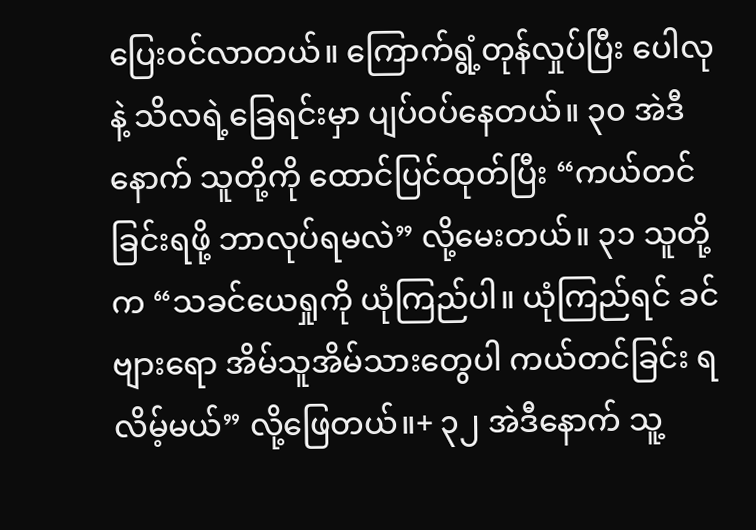ပြေးဝင်လာတယ်။ ကြောက်ရွံ့တုန်လှုပ်ပြီး ပေါလုနဲ့ သိလရဲ့ခြေရင်းမှာ ပျပ်ဝပ်နေတယ်။ ၃၀ အဲဒီနောက် သူတို့ကို ထောင်ပြင်ထုတ်ပြီး “ကယ်တင်ခြင်းရဖို့ ဘာလုပ်ရမလဲ” လို့မေးတယ်။ ၃၁ သူတို့က “သခင်ယေရှုကို ယုံကြည်ပါ။ ယုံကြည်ရင် ခင်ဗျားရော အိမ်သူအိမ်သားတွေပါ ကယ်တင်ခြင်း ရလိမ့်မယ်” လို့ဖြေတယ်။+ ၃၂ အဲဒီနောက် သူ့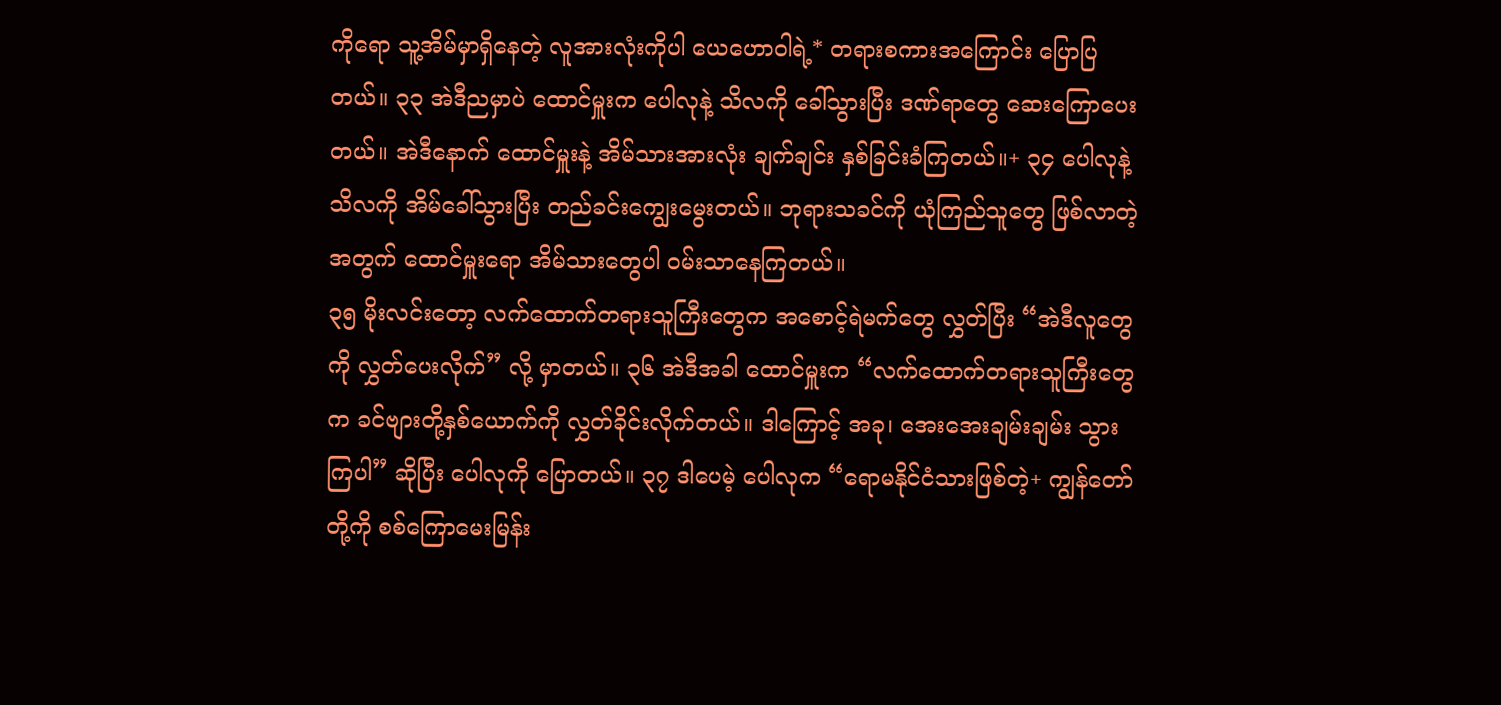ကိုရော သူ့အိမ်မှာရှိနေတဲ့ လူအားလုံးကိုပါ ယေဟောဝါရဲ့* တရားစကားအကြောင်း ပြောပြတယ်။ ၃၃ အဲဒီညမှာပဲ ထောင်မှူးက ပေါလုနဲ့ သိလကို ခေါ်သွားပြီး ဒဏ်ရာတွေ ဆေးကြောပေးတယ်။ အဲဒီနောက် ထောင်မှူးနဲ့ အိမ်သားအားလုံး ချက်ချင်း နှစ်ခြင်းခံကြတယ်။+ ၃၄ ပေါလုနဲ့ သိလကို အိမ်ခေါ်သွားပြီး တည်ခင်းကျွေးမွေးတယ်။ ဘုရားသခင်ကို ယုံကြည်သူတွေ ဖြစ်လာတဲ့အတွက် ထောင်မှူးရော အိမ်သားတွေပါ ဝမ်းသာနေကြတယ်။
၃၅ မိုးလင်းတော့ လက်ထောက်တရားသူကြီးတွေက အစောင့်ရဲမက်တွေ လွှတ်ပြီး “အဲဒီလူတွေကို လွှတ်ပေးလိုက်” လို့ မှာတယ်။ ၃၆ အဲဒီအခါ ထောင်မှူးက “လက်ထောက်တရားသူကြီးတွေက ခင်ဗျားတို့နှစ်ယောက်ကို လွှတ်ခိုင်းလိုက်တယ်။ ဒါကြောင့် အခု၊ အေးအေးချမ်းချမ်း သွားကြပါ” ဆိုပြီး ပေါလုကို ပြောတယ်။ ၃၇ ဒါပေမဲ့ ပေါလုက “ရောမနိုင်ငံသားဖြစ်တဲ့+ ကျွန်တော်တို့ကို စစ်ကြောမေးမြန်း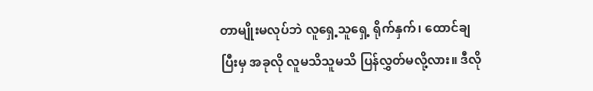တာမျိုးမလုပ်ဘဲ လူရှေ့သူရှေ့ ရိုက်နှက်၊ ထောင်ချပြီးမှ အခုလို လူမသိသူမသိ ပြန်လွှတ်မလို့လား။ ဒီလို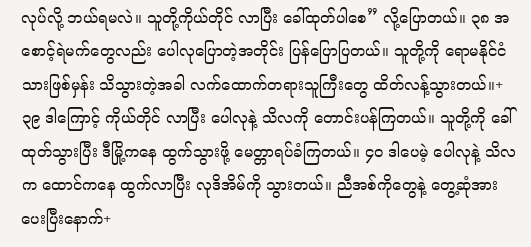လုပ်လို့ ဘယ်ရမလဲ။ သူတို့ကိုယ်တိုင် လာပြီး ခေါ်ထုတ်ပါစေ” လို့ပြောတယ်။ ၃၈ အစောင့်ရဲမက်တွေလည်း ပေါလုပြောတဲ့အတိုင်း ပြန်ပြောပြတယ်။ သူတို့ကို ရောမနိုင်ငံသားဖြစ်မှန်း သိသွားတဲ့အခါ လက်ထောက်တရားသူကြီးတွေ ထိတ်လန့်သွားတယ်။+ ၃၉ ဒါကြောင့် ကိုယ်တိုင် လာပြီး ပေါလုနဲ့ သိလကို တောင်းပန်ကြတယ်။ သူတို့ကို ခေါ်ထုတ်သွားပြီး ဒီမြို့ကနေ ထွက်သွားဖို့ မေတ္တာရပ်ခံကြတယ်။ ၄၀ ဒါပေမဲ့ ပေါလုနဲ့ သိလက ထောင်ကနေ ထွက်လာပြီး လုဒိအိမ်ကို သွားတယ်။ ညီအစ်ကိုတွေနဲ့ တွေ့ဆုံအားပေးပြီးနောက်+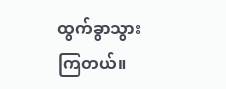ထွက်ခွာသွားကြတယ်။